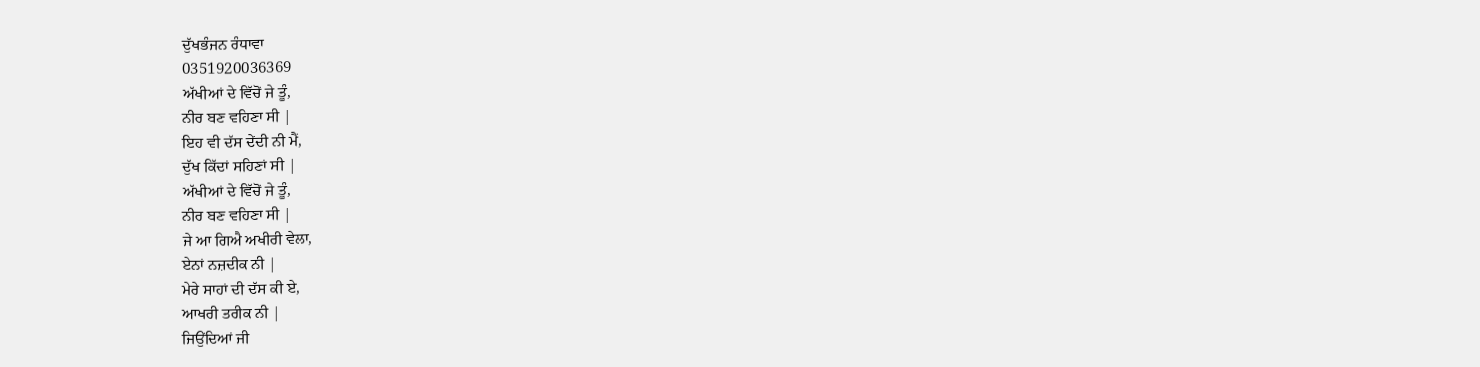ਦੁੱਖਭੰਜਨ ਰੰਧਾਵਾ
0351920036369
ਅੱਖੀਆਂ ਦੇ ਵਿੱਚੋਂ ਜੇ ਤੂੰ,
ਨੀਰ ਬਣ ਵਹਿਣਾ ਸੀ |
ਇਹ ਵੀ ਦੱਸ ਦੇਂਦੀ ਨੀ ਮੈਂ,
ਦੁੱਖ ਕਿੱਦਾਂ ਸਹਿਣਾਂ ਸੀ |
ਅੱਖੀਆਂ ਦੇ ਵਿੱਚੋਂ ਜੇ ਤੂੰ,
ਨੀਰ ਬਣ ਵਹਿਣਾ ਸੀ |
ਜੇ ਆ ਗਿਐ ਅਖੀਰੀ ਵੇਲਾ,
ਏਨਾਂ ਨਜ਼ਦੀਕ ਨੀ |
ਮੇਰੇ ਸਾਹਾਂ ਦੀ ਦੱਸ ਕੀ ਏ,
ਆਖਰੀ ਤਰੀਕ ਨੀ |
ਜਿਉਂਦਿਆਂ ਜੀ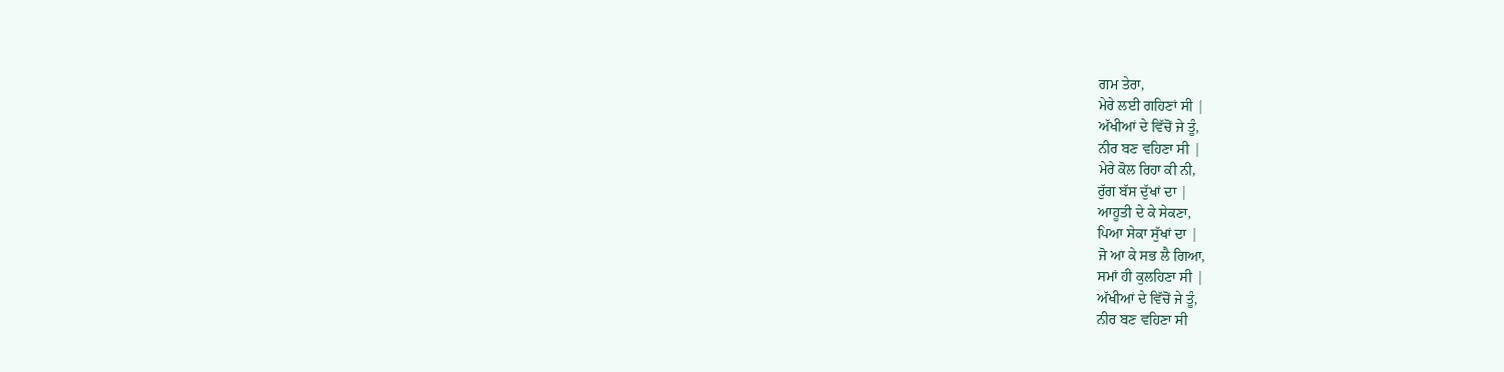ਗਮ ਤੇਰਾ,
ਮੇਰੇ ਲਈ ਗਹਿਣਾਂ ਸੀ |
ਅੱਖੀਆਂ ਦੇ ਵਿੱਚੋਂ ਜੇ ਤੂੰ,
ਨੀਰ ਬਣ ਵਹਿਣਾ ਸੀ |
ਮੇਰੇ ਕੋਲ ਰਿਹਾ ਕੀ ਨੀ,
ਰੁੱਗ ਬੱਸ ਦੁੱਖਾਂ ਦਾ |
ਆਹੂਤੀ ਦੇ ਕੇ ਸੇਕਣਾ,
ਪਿਆ ਸੇਕਾ ਸੁੱਖਾਂ ਦਾ |
ਜੋ ਆ ਕੇ ਸਭ ਲੈ ਗਿਆ,
ਸਮਾਂ ਹੀ ਕੁਲਹਿਣਾ ਸੀ |
ਅੱਖੀਆਂ ਦੇ ਵਿੱਚੋਂ ਜੇ ਤੂੰ,
ਨੀਰ ਬਣ ਵਹਿਣਾ ਸੀ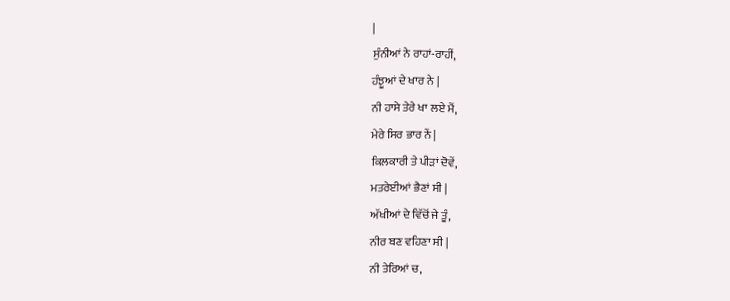|
ਸੁੰਨੀਆਂ ਨੇ ਰਾਹਾਂ-ਰਾਹੀਂ,
ਹੰਝੂਆਂ ਦੇ ਖਾਰ ਨੇ |
ਨੀ ਹਾਸੇ ਤੇਰੇ ਖਾ ਲਏ ਮੈਂ,
ਮੇਰੇ ਸਿਰ ਭਾਰ ਨੇਂ |
ਕਿਲਕਾਰੀ ਤੇ ਪੀੜਾਂ ਦੋਵੇਂ,
ਮਤਰੇਈਆਂ ਭੈਣਾਂ ਸੀ |
ਅੱਖੀਆਂ ਦੇ ਵਿੱਚੋਂ ਜੇ ਤੂੰ,
ਨੀਰ ਬਣ ਵਹਿਣਾ ਸੀ |
ਨੀ ਤੇਰਿਆਂ ਚ,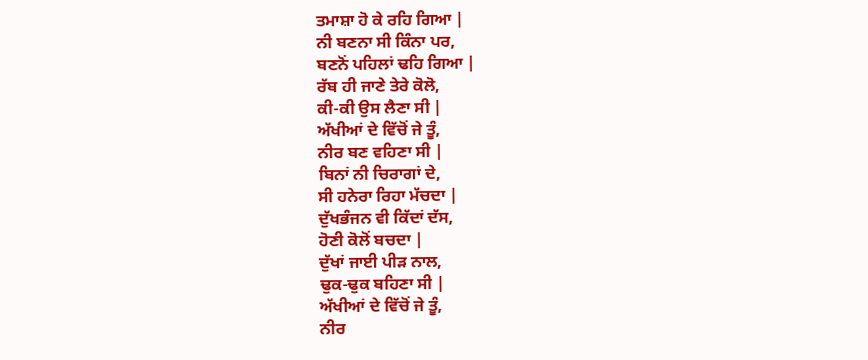ਤਮਾਸ਼ਾ ਹੋ ਕੇ ਰਹਿ ਗਿਆ |
ਨੀ ਬਣਨਾ ਸੀ ਕਿੰਨਾ ਪਰ,
ਬਣਨੋਂ ਪਹਿਲਾਂ ਢਹਿ ਗਿਆ |
ਰੱਬ ਹੀ ਜਾਣੇ ਤੇਰੇ ਕੋਲੋ,
ਕੀ-ਕੀ ਉਸ ਲੈਣਾ ਸੀ |
ਅੱਖੀਆਂ ਦੇ ਵਿੱਚੋਂ ਜੇ ਤੂੰ,
ਨੀਰ ਬਣ ਵਹਿਣਾ ਸੀ |
ਬਿਨਾਂ ਨੀ ਚਿਰਾਗਾਂ ਦੇ,
ਸੀ ਹਨੇਰਾ ਰਿਹਾ ਮੱਚਦਾ |
ਦੁੱਖਭੰਜਨ ਵੀ ਕਿੱਦਾਂ ਦੱਸ,
ਹੋਣੀ ਕੋਲੋਂ ਬਚਦਾ |
ਦੁੱਖਾਂ ਜਾਈ ਪੀੜ ਨਾਲ,
ਢੁਕ-ਢੁਕ ਬਹਿਣਾ ਸੀ |
ਅੱਖੀਆਂ ਦੇ ਵਿੱਚੋਂ ਜੇ ਤੂੰ,
ਨੀਰ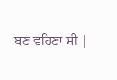ਬਣ ਵਹਿਣਾ ਸੀ |